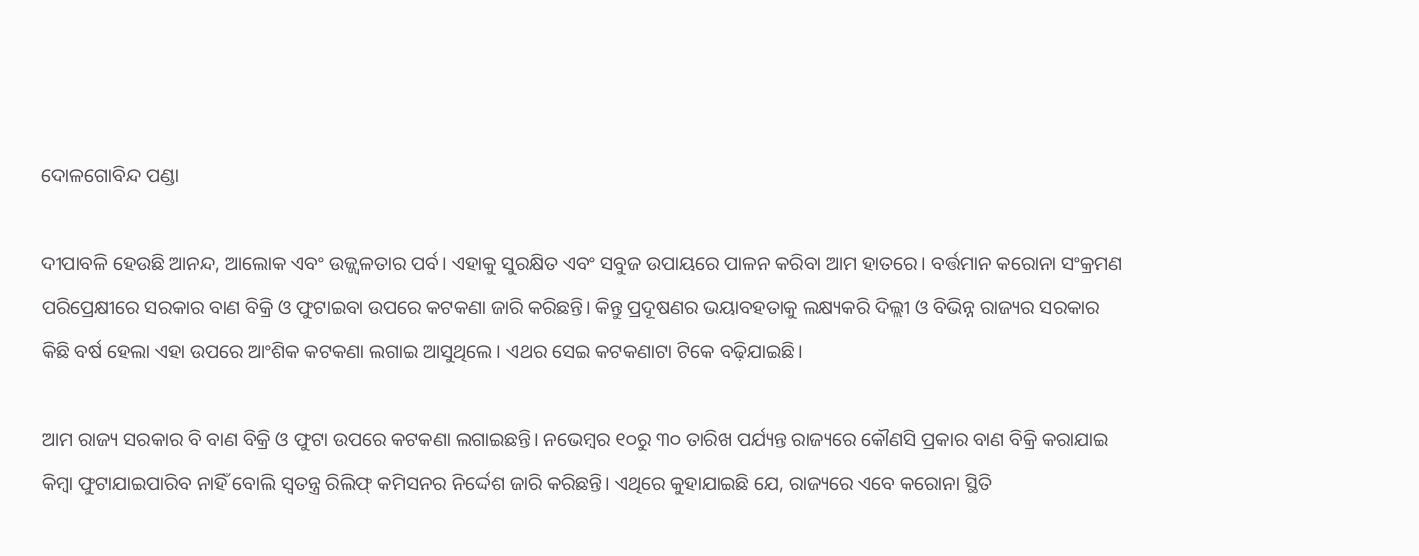ଦୋଳଗୋବିନ୍ଦ ପଣ୍ଡା

ଦୀପାବଳି ହେଉଛି ଆନନ୍ଦ, ଆଲୋକ ଏବଂ ଉଜ୍ଜ୍ୱଳତାର ପର୍ବ। ଏହାକୁ ସୁରକ୍ଷିତ ଏବଂ ସବୁଜ ଉପାୟରେ ପାଳନ କରିବା ଆମ ହାତରେ। ବର୍ତ୍ତମାନ କରୋନା ସଂକ୍ରମଣ ପରିପ୍ରେକ୍ଷୀରେ ସରକାର ବାଣ ବିକ୍ରି ଓ ଫୁଟାଇବା ଉପରେ କଟକଣା ଜାରି କରିଛନ୍ତି। କିନ୍ତୁ ପ୍ରଦୂଷଣର ଭୟାବହତାକୁ ଲକ୍ଷ୍ୟକରି ଦିଲ୍ଲୀ ଓ ବିଭିନ୍ନ ରାଜ୍ୟର ସରକାର କିଛି ବର୍ଷ ହେଲା ଏହା ଉପରେ ଆଂଶିକ କଟକଣା ଲଗାଇ ଆସୁଥିଲେ। ଏଥର ସେଇ କଟକଣାଟା ଟିକେ ବଢ଼ିଯାଇଛି।

ଆମ ରାଜ୍ୟ ସରକାର ବି ବାଣ ବିକ୍ରି ଓ ଫୁଟା ଉପରେ କଟକଣା ଲଗାଇଛନ୍ତି। ନଭେମ୍ବର ୧୦ରୁ ୩୦ ତାରିଖ ପର୍ଯ୍ୟନ୍ତ ରାଜ୍ୟରେ କୌଣସି ପ୍ରକାର ବାଣ ବିକ୍ରି କରାଯାଇ କିମ୍ବା ଫୁଟାଯାଇପାରିବ ନାହିଁ ବୋଲି ସ୍ୱତନ୍ତ୍ର ରିଲିଫ୍ କମିସନର ନିର୍ଦ୍ଦେଶ ଜାରି କରିଛନ୍ତି। ଏଥିରେ କୁହାଯାଇଛି ଯେ, ରାଜ୍ୟରେ ଏବେ କରୋନା ସ୍ଥିତି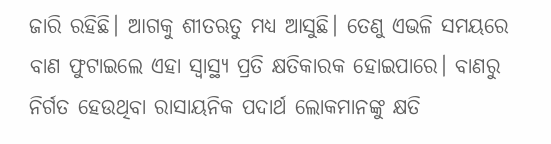ଜାରି ରହିଛି। ଆଗକୁ ଶୀତଋତୁ ମଧ୍ୟ ଆସୁଛି। ତେଣୁ ଏଭଳି ସମୟରେ ବାଣ ଫୁଟାଇଲେ ଏହା ସ୍ୱାସ୍ଥ୍ୟ ପ୍ରତି କ୍ଷତିକାରକ ହୋଇପାରେ। ବାଣରୁ ନିର୍ଗତ ହେଉଥିବା ରାସାୟନିକ ପଦାର୍ଥ ଲୋକମାନଙ୍କୁ କ୍ଷତି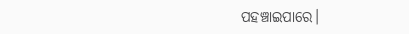ପହଞ୍ଚାଇପାରେ।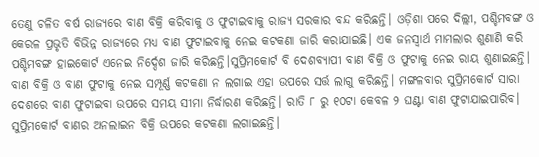ତେଣୁ ଚଳିତ ବର୍ଷ ରାଜ୍ୟରେ ବାଣ ବିକ୍ରି କରିବାକୁ ଓ ଫୁଟାଇବାକୁ ରାଜ୍ୟ ସରକାର ବନ୍ଦ କରିଛନ୍ତି। ଓଡ଼ିଶା ପରେ ଦିଲ୍ଲୀ, ପଶ୍ଚିମବଙ୍ଗ ଓ କେରଳ ପ୍ରଭୃତି ବିଭିନ୍ନ ରାଜ୍ୟରେ ମଧ୍ୟ ବାଣ ଫୁଟାଇବାକୁ ନେଇ କଟକଣା ଜାରି କରାଯାଇଛି। ଏକ ଜନସ୍ୱାର୍ଥ ମାମଲାର ଶୁଣାଣି କରି ପଶ୍ଚିମବଙ୍ଗ ହାଇକୋର୍ଟ ଏନେଇ ନିର୍ଦ୍ଦେଶ ଜାରି କରିଛନ୍ତି।ସୁପ୍ରିମକୋର୍ଟ ବି ଦେଶବ୍ୟାପୀ ବାଣ ବିକ୍ରି ଓ ଫୁଟାକୁ ନେଇ ରାୟ ଶୁଣାଇଛନ୍ତି। ବାଣ ବିକ୍ରି ଓ ବାଣ ଫୁଟାକୁ ନେଇ ସମ୍ପୂର୍ଣ୍ଣ କଟକଣା ନ ଲଗାଇ ଏହା ଉପରେ ସର୍ତ୍ତ ଲାଗୁ କରିଛନ୍ତି। ମଙ୍ଗଳବାର ସୁପ୍ରିମକୋର୍ଟ ସାରା ଦେଶରେ ବାଣ ଫୁଟାଇବା ଉପରେ ସମୟ ସୀମା ନିର୍ଦ୍ଧାରଣ କରିଛନ୍ତି। ରାତି ୮ ରୁ ୧୦ଟା କେବଳ ୨ ଘଣ୍ଟା ବାଣ ଫୁଟାଯାଇପାରିବ। ସୁପ୍ରିମକୋର୍ଟ ବାଣର ଅନଲାଇନ ବିକ୍ରି ଉପରେ କଟକଣା ଲଗାଇଛନ୍ତି।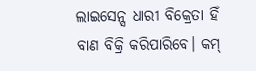ଲାଇସେନ୍ସ ଧାରୀ ବିକ୍ରେତା ହିଁ ବାଣ ବିକ୍ରି କରିପାରିବେ। କମ୍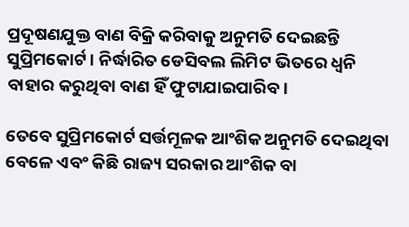ପ୍ରଦୂଷଣଯୁକ୍ତ ବାଣ ବିକ୍ରି କରିବାକୁ ଅନୁମତି ଦେଇଛନ୍ତି ସୁପ୍ରିମକୋର୍ଟ। ନିର୍ଦ୍ଧାରିତ ଡେସିବଲ ଲିମିଟ ଭିତରେ ଧ୍ୱନି ବାହାର କରୁଥିବା ବାଣ ହିଁ ଫୁଟାଯାଇପାରିବ।

ତେବେ ସୁପ୍ରିମକୋର୍ଟ ସର୍ତ୍ତମୂଳକ ଆଂଶିକ ଅନୁମତି ଦେଇଥିବା ବେଳେ ଏବଂ କିଛି ରାଜ୍ୟ ସରକାର ଆଂଶିକ ବା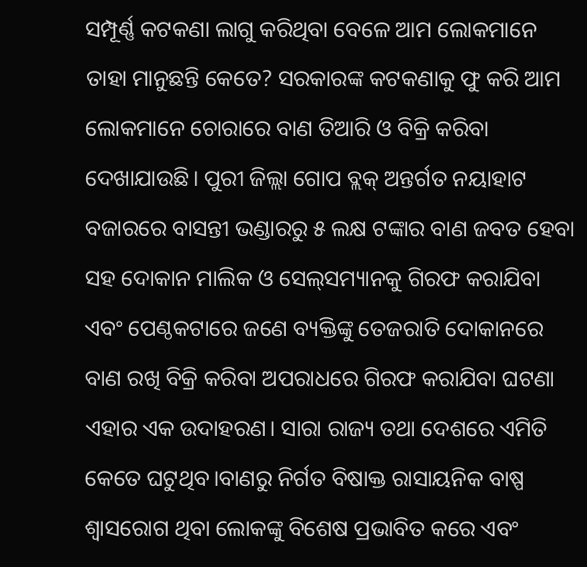ସମ୍ପୂର୍ଣ୍ଣ କଟକଣା ଲାଗୁ କରିଥିବା ବେଳେ ଆମ ଲୋକମାନେ ତାହା ମାନୁଛନ୍ତି କେତେ? ସରକାରଙ୍କ କଟକଣାକୁ ଫୁ କରି ଆମ ଲୋକମାନେ ଚୋରାରେ ବାଣ ତିଆରି ଓ ବିକ୍ରି କରିବା ଦେଖାଯାଉଛି। ପୁରୀ ଜିଲ୍ଲା ଗୋପ ବ୍ଲକ୍ ଅନ୍ତର୍ଗତ ନୟାହାଟ ବଜାରରେ ବାସନ୍ତୀ ଭଣ୍ଡାରରୁ ୫ ଲକ୍ଷ ଟଙ୍କାର ବାଣ ଜବତ ହେବା ସହ ଦୋକାନ ମାଲିକ ଓ ସେଲ୍‌ସମ୍ୟାନକୁ ଗିରଫ କରାଯିବା ଏବଂ ପେଣ୍ଠକଟାରେ ଜଣେ ବ୍ୟକ୍ତିଙ୍କୁ ତେଜରାତି ଦୋକାନରେ ବାଣ ରଖି ବିକ୍ରି କରିବା ଅପରାଧରେ ଗିରଫ କରାଯିବା ଘଟଣା ଏହାର ଏକ ଉଦାହରଣ। ସାରା ରାଜ୍ୟ ତଥା ଦେଶରେ ଏମିତି କେତେ ଘଟୁଥିବ।ବାଣରୁ ନିର୍ଗତ ବିଷାକ୍ତ ରାସାୟନିକ ବାଷ୍ପ ଶ୍ୱାସରୋଗ ଥିବା ଲୋକଙ୍କୁ ବିଶେଷ ପ୍ରଭାବିତ କରେ ଏବଂ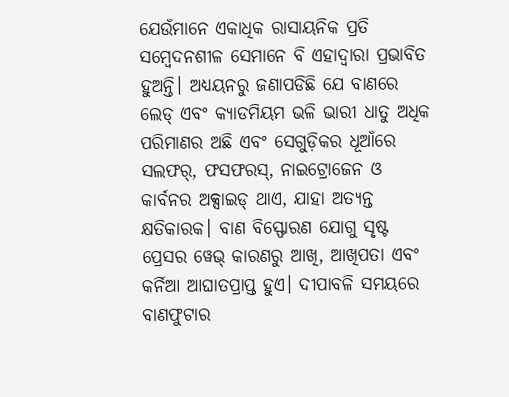ଯେଉଁମାନେ ଏକାଧିକ ରାସାୟନିକ ପ୍ରତି ସମ୍ବେଦନଶୀଳ ସେମାନେ ବି ଏହାଦ୍ବାରା ପ୍ରଭାବିତ ହୁଅନ୍ତି। ଅଧ୍ୟୟନରୁ ଜଣାପଡିଛି ଯେ ବାଣରେ ଲେଡ୍ ଏବଂ କ୍ୟାଡମିୟମ ଭଳି ଭାରୀ ଧାତୁ ଅଧିକ ପରିମାଣର ଅଛି ଏବଂ ସେଗୁଡ଼ିକର ଧୂଆଁରେ ସଲଫର୍, ଫସଫରସ୍, ନାଇଟ୍ରୋଜେନ ଓ କାର୍ବନର ଅକ୍ସାଇଡ୍ ଥାଏ, ଯାହା ଅତ୍ୟନ୍ତ କ୍ଷତିକାରକ। ବାଣ ବିସ୍ଫୋରଣ ଯୋଗୁ ସୃଷ୍ଟ ପ୍ରେସର ୱେଭ୍ କାରଣରୁ ଆଖି, ଆଖିପତା ଏବଂ କର୍ନିଆ ଆଘାତପ୍ରାପ୍ତ ହୁଏ। ଦୀପାବଳି ସମୟରେ ବାଣଫୁଟାର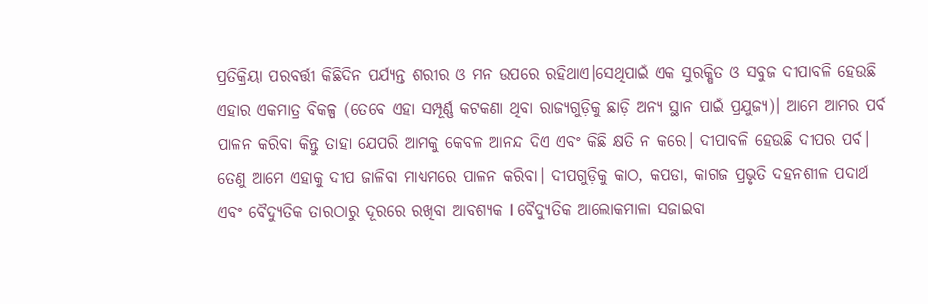ପ୍ରତିକ୍ରିୟା ପରବର୍ତ୍ତୀ କିଛିଦିନ ପର୍ଯ୍ୟନ୍ତ ଶରୀର ଓ ମନ ଉପରେ ରହିଥାଏ।ସେଥିପାଇଁ ଏକ ସୁରକ୍ଷିତ ଓ ସବୁଜ ଦୀପାବଳି ହେଉଛି ଏହାର ଏକମାତ୍ର ବିକଳ୍ପ (ତେବେ ଏହା ସମ୍ପୂର୍ଣ୍ଣ କଟକଣା ଥିବା ରାଜ୍ୟଗୁଡ଼ିକୁ ଛାଡ଼ି ଅନ୍ୟ ସ୍ଥାନ ପାଇଁ ପ୍ରଯୁଜ୍ୟ)। ଆମେ ଆମର ପର୍ବ ପାଳନ କରିବା କିନ୍ତୁ ତାହା ଯେପରି ଆମକୁ କେବଳ ଆନନ୍ଦ ଦିଏ ଏବଂ କିଛି କ୍ଷତି ନ କରେ। ଦୀପାବଳି ହେଉଛି ଦୀପର ପର୍ବ। ତେଣୁ ଆମେ ଏହାକୁ ଦୀପ ଜାଳିବା ମାଧ୍ୟମରେ ପାଳନ କରିବା। ଦୀପଗୁଡ଼ିକୁ କାଠ, କପଡା, କାଗଜ ପ୍ରଭୃତି ଦହନଶୀଳ ପଦାର୍ଥ ଏବଂ ବୈଦ୍ୟୁତିକ ତାରଠାରୁ ଦୂରରେ ରଖିବା ଆବଶ୍ୟକ l ବୈଦ୍ୟୁତିକ ଆଲୋକମାଳା ସଜାଇବା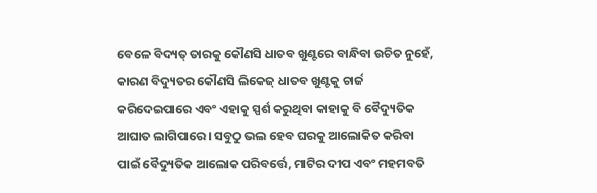ବେଳେ ବିଦ୍ୟତ୍ ତାରକୁ କୌଣସି ଧାତବ ଖୁଣ୍ଟରେ ବାନ୍ଧିବା ଉଚିତ ନୁହେଁ, କାରଣ ବିଦ୍ୟୁତର କୌଣସି ଲିକେଜ୍ ଧାତବ ଖୁଣ୍ଟକୁ ଚାର୍ଜ କରିଦେଇପାରେ ଏବଂ ଏହାକୁ ସ୍ପର୍ଶ କରୁଥିବା କାହାକୁ ବି ବୈଦ୍ୟୁତିକ ଆଘାତ ଲାଗିପାରେ। ସବୁଠୁ ଭଲ ହେବ ଘରକୁ ଆଲୋକିତ କରିବା ପାଇଁ ବୈଦ୍ୟୁତିକ ଆଲୋକ ପରିବର୍ତ୍ତେ, ମାଟିର ଦୀପ ଏବଂ ମହମବତି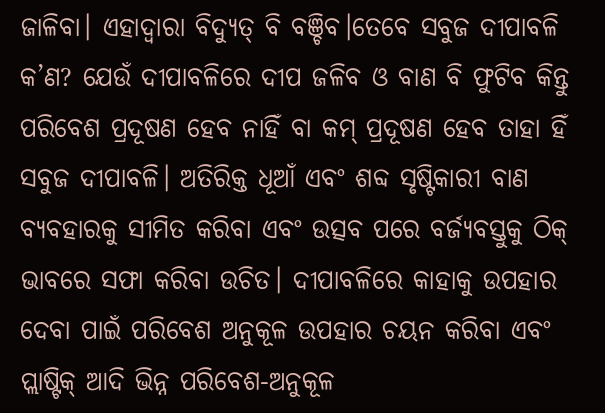ଜାଳିବା। ଏହାଦ୍ଵାରା ବିଦ୍ୟୁତ୍ ବି ବଞ୍ଚିବ।ତେବେ ସବୁଜ ଦୀପାବଳି କ’ଣ? ଯେଉଁ ଦୀପାବଳିରେ ଦୀପ ଜଳିବ ଓ ବାଣ ବି ଫୁଟିବ କିନ୍ତୁ ପରିବେଶ ପ୍ରଦୂଷଣ ହେବ ନାହିଁ ବା କମ୍ ପ୍ରଦୂଷଣ ହେବ ତାହା ହିଁ ସବୁଜ ଦୀପାବଳି। ଅତିରିକ୍ତ ଧୂଆଁ ଏବଂ ଶବ୍ଦ ସୃଷ୍ଟିକାରୀ ବାଣ ବ୍ୟବହାରକୁ ସୀମିତ କରିବା ଏବଂ ଉତ୍ସବ ପରେ ବର୍ଜ୍ୟବସ୍ତୁକୁ ଠିକ୍ ଭାବରେ ସଫା କରିବା ଉଚିତ। ଦୀପାବଳିରେ କାହାକୁ ଉପହାର ଦେବା ପାଇଁ ପରିବେଶ ଅନୁକୂଳ ଉପହାର ଚୟନ କରିବା ଏବଂ ପ୍ଲାଷ୍ଟିକ୍ ଆଦି ଭିନ୍ନ ପରିବେଶ-ଅନୁକୂଳ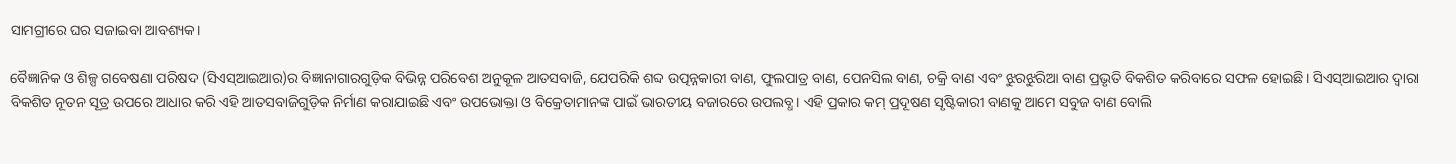ସାମଗ୍ରୀରେ ଘର ସଜାଇବା ଆବଶ୍ୟକ।

ବୈଜ୍ଞାନିକ ଓ ଶିଳ୍ପ ଗବେଷଣା ପରିଷଦ (ସିଏସ୍‌ଆଇଆର)ର ବିଜ୍ଞାନାଗାରଗୁଡ଼ିକ ବିଭିନ୍ନ ପରିବେଶ ଅନୁକୂଳ ଆତସବାଜି, ଯେପରିକି ଶବ୍ଦ ଉତ୍ପନ୍ନକାରୀ ବାଣ, ଫୁଲପାତ୍ର ବାଣ, ପେନସିଲ ବାଣ, ଚକ୍ରି ବାଣ ଏବଂ ଝୁରଝୁରିଆ ବାଣ ପ୍ରଭୃତି ବିକଶିତ କରିବାରେ ସଫଳ ହୋଇଛି। ସିଏସ୍‌ଆଇଆର ଦ୍ୱାରା ବିକଶିତ ନୂତନ ସୂତ୍ର ଉପରେ ଆଧାର କରି ଏହି ଆତସବାଜିଗୁଡ଼ିକ ନିର୍ମାଣ କରାଯାଇଛି ଏବଂ ଉପଭୋକ୍ତା ଓ ବିକ୍ରେତାମାନଙ୍କ ପାଇଁ ଭାରତୀୟ ବଜାରରେ ଉପଲବ୍ଧ। ଏହି ପ୍ରକାର କମ୍ ପ୍ରଦୂଷଣ ସୃଷ୍ଟିକାରୀ ବାଣକୁ ଆମେ ସବୁଜ ବାଣ ବୋଲି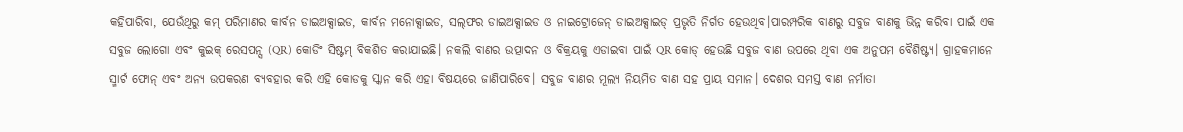କହିପାରିବା, ଯେଉଁଥିରୁ କମ୍ ପରିମାଣର କାର୍ବନ ଡାଇଅକ୍ସାଇଡ, କାର୍ବନ ମନୋକ୍ସାଇଡ, ସଲ୍‌ଫର ଡାଇଅକ୍ସାଇଡ ଓ ନାଇଟ୍ରୋଜେନ୍ ଡାଇଅକ୍ସାଇଡ୍ ପ୍ରଭୃତି ନିର୍ଗତ ହେଉଥିବ।ପାରମ୍ପରିକ ବାଣରୁ ସବୁଜ ବାଣକୁ ଭିନ୍ନ କରିବା ପାଇଁ ଏକ ସବୁଜ ଲୋଗୋ ଏବଂ କୁଇକ୍ ରେସପନ୍ସ (QR) କୋଡିଂ ସିଷ୍ଟମ୍‌ ବିକଶିତ କରାଯାଇଛି। ନକଲି ବାଣର ଉତ୍ପାଦନ ଓ ବିକ୍ରୟକୁ ଏଡାଇବା ପାଇଁ QR କୋଡ୍ ହେଉଛି ସବୁଜ ବାଣ ଉପରେ ଥିବା ଏକ ଅନୁପମ ବୈଶିଷ୍ଟ୍ୟ। ଗ୍ରାହକମାନେ ସ୍ମାର୍ଟ ଫୋନ୍ ଏବଂ ଅନ୍ୟ ଉପକରଣ ବ୍ୟବହାର କରି ଏହି କୋଡକୁ ସ୍କାନ କରି ଏହା ବିଷୟରେ ଜାଣିପାରିବେ। ସବୁଜ ବାଣର ମୂଲ୍ୟ ନିୟମିତ ବାଣ ସହ ପ୍ରାୟ ସମାନ। ଦେଶର ସମସ୍ତ ବାଣ ନର୍ମାତା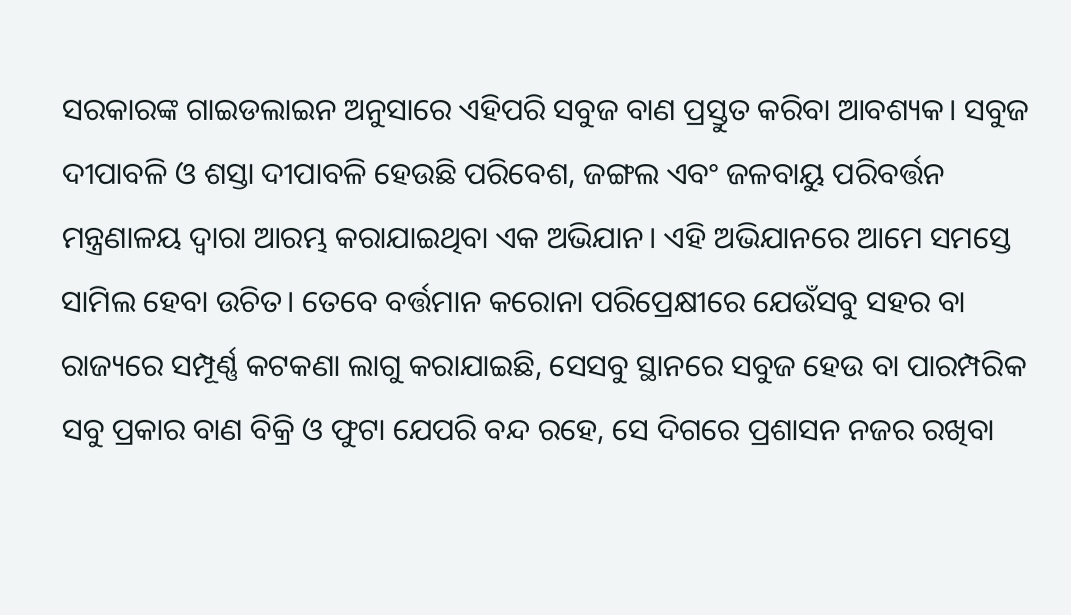ସରକାରଙ୍କ ଗାଇଡଲାଇନ ଅନୁସାରେ ଏହିପରି ସବୁଜ ବାଣ ପ୍ରସ୍ତୁତ କରିବା ଆବଶ୍ୟକ। ସବୁଜ ଦୀପାବଳି ଓ ଶସ୍ତା ଦୀପାବଳି ହେଉଛି ପରିବେଶ, ଜଙ୍ଗଲ ଏବଂ ଜଳବାୟୁ ପରିବର୍ତ୍ତନ ମନ୍ତ୍ରଣାଳୟ ଦ୍ୱାରା ଆରମ୍ଭ କରାଯାଇଥିବା ଏକ ଅଭିଯାନ। ଏହି ଅଭିଯାନରେ ଆମେ ସମସ୍ତେ ସାମିଲ ହେବା ଉଚିତ। ତେବେ ବର୍ତ୍ତମାନ କରୋନା ପରିପ୍ରେକ୍ଷୀରେ ଯେଉଁସବୁ ସହର ବା ରାଜ୍ୟରେ ସମ୍ପୂର୍ଣ୍ଣ କଟକଣା ଲାଗୁ କରାଯାଇଛି, ସେସବୁ ସ୍ଥାନରେ ସବୁଜ ହେଉ ବା ପାରମ୍ପରିକ ସବୁ ପ୍ରକାର ବାଣ ବିକ୍ରି ଓ ଫୁଟା ଯେପରି ବନ୍ଦ ରହେ, ସେ ଦିଗରେ ପ୍ରଶାସନ ନଜର ରଖିବା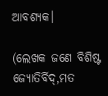ଆବଶ୍ୟକ।

(ଲେଖକ ଜଣେ ବିଶିଷ୍ଟ ଜ୍ୟୋତିର୍ବିଦ୍,ମତ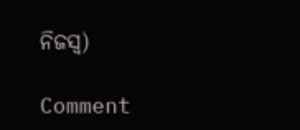ନିଜସ୍ଵ)

Comment